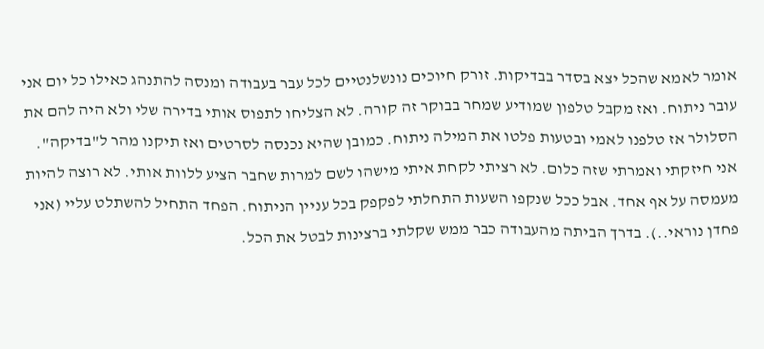אומר לאמא שהכל יצא בסדר בבדיקות. זורק חיוכים נונשלנטיים לכל עבר בעבודה ומנסה להתנהג כאילו כל יום אני עובר ניתוח. ואז מקבל טלפון שמודיע שמחר בבוקר זה קורה. לא הצליחו לתפוס אותי בדירה שלי ולא היה להם את הסלולר אז טלפנו לאמי ובטעות פלטו את המילה ניתוח. כמובן שהיא נכנסה לסרטים ואז תיקנו מהר ל"בדיקה". אני חיזקתי ואמרתי שזה כלום. לא רציתי לקחת איתי מישהו לשם למרות שחבר הציע ללוות אותי. לא רוצה להיות מעמסה על אף אחד. אבל ככל שנקפו השעות התחלתי לפקפק בכל עניין הניתוח. הפחד התחיל להשתלט עליי (אני פחדן נוראי..). בדרך הביתה מהעבודה כבר ממש שקלתי ברצינות לבטל את הכל.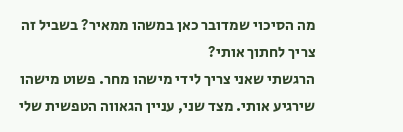מה הסיכוי שמדובר כאן במשהו ממאיר? בשביל זה צריך לחתוך אותי?
הרגשתי שאני צריך לידי מישהו מחר. פשוט מישהו שירגיע אותי. מצד שני, עניין הגאווה הטפשית שלי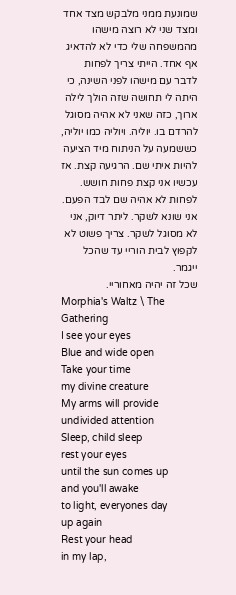שמונעת ממני מלבקש מצד אחד ומצד שני לא רוצה מישהו מהמשפחה שלי כדי לא להדאיג אף אחד. הייתי צריך לפחות לדבר עם מישהו לפני השינה, כי היתה לי תחושה שזה הולך לילה ארוך, כזה שאני לא אהיה מסוגל להרדם בו. יוליה. ויוליה כמו יוליה, כששמעה על הניתוח מיד הציעה להיות איתי שם. הרגיעה קצת. אז עכשיו אני קצת פחות חושש. לפחות לא אהיה שם לבד הפעם.
אני שונא לשקר. ליתר דיוק, אני לא מסוגל לשקר. צריך פשוט לא לקפוץ לבית הוריי עד שהכל ייגמר.
שכל זה יהיה מאחוריי.
Morphia's Waltz \ The Gathering
I see your eyes
Blue and wide open
Take your time
my divine creature
My arms will provide
undivided attention
Sleep, child sleep
rest your eyes
until the sun comes up
and you'll awake
to light, everyones day
up again
Rest your head
in my lap,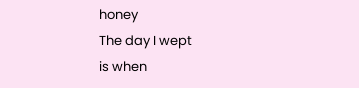honey
The day I wept
is when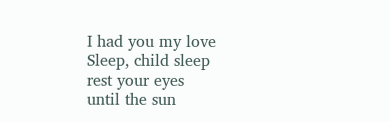I had you my love
Sleep, child sleep
rest your eyes
until the sun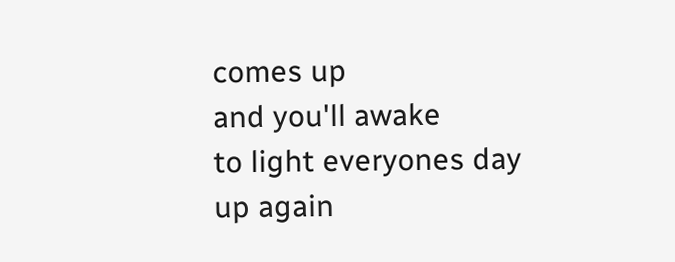comes up
and you'll awake
to light everyones day
up again